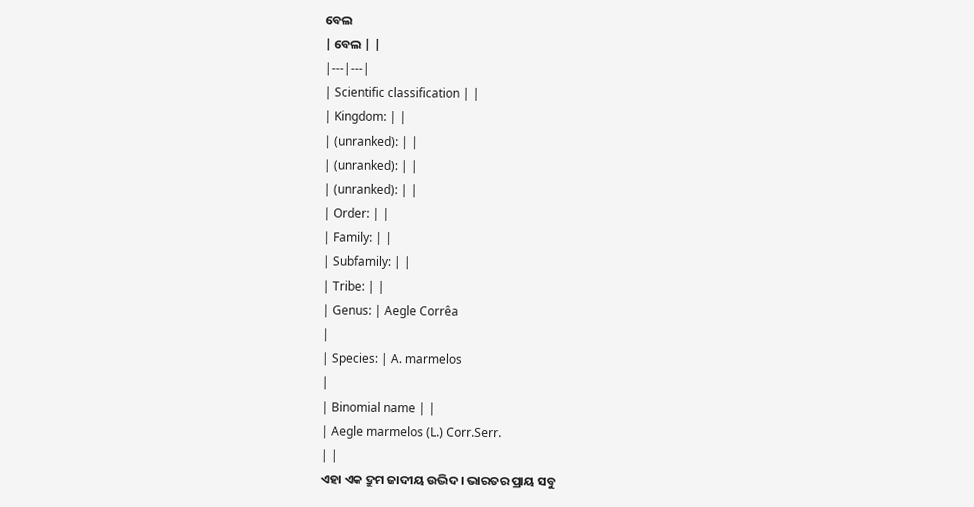ବେଲ
| ବେଲ | |
|---|---|
| Scientific classification | |
| Kingdom: | |
| (unranked): | |
| (unranked): | |
| (unranked): | |
| Order: | |
| Family: | |
| Subfamily: | |
| Tribe: | |
| Genus: | Aegle Corrêa
|
| Species: | A. marmelos
|
| Binomial name | |
| Aegle marmelos (L.) Corr.Serr.
| |
ଏହା ଏକ ଦ୍ରୁମ ଜାଦୀୟ ଉଦ୍ଭିଦ। ଭାରତର ପ୍ରାୟ ସବୁ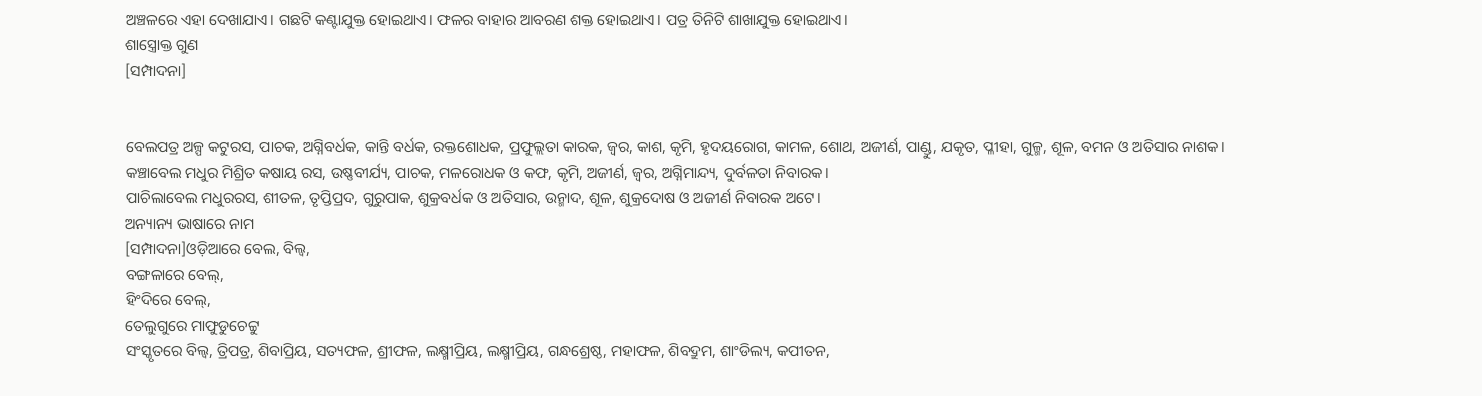ଅଞ୍ଚଳରେ ଏହା ଦେଖାଯାଏ। ଗଛଟି କଣ୍ଟାଯୁକ୍ତ ହୋଇଥାଏ। ଫଳର ବାହାର ଆବରଣ ଶକ୍ତ ହୋଇଥାଏ। ପତ୍ର ତିନିଟି ଶାଖାଯୁକ୍ତ ହୋଇଥାଏ।
ଶାସ୍ତ୍ରୋକ୍ତ ଗୁଣ
[ସମ୍ପାଦନା]


ବେଲପତ୍ର ଅଳ୍ପ କଟୁରସ, ପାଚକ, ଅଗ୍ନିବର୍ଧକ, କାନ୍ତି ବର୍ଧକ, ରକ୍ତଶୋଧକ, ପ୍ରଫୁଲ୍ଲତା କାରକ, ଜ୍ୱର, କାଶ, କୃମି, ହୃଦୟରୋଗ, କାମଳ, ଶୋଥ, ଅଜୀର୍ଣ, ପାଣ୍ଡୁ, ଯକୃତ, ପ୍ଳୀହା, ଗୁଳ୍ମ, ଶୂଳ, ବମନ ଓ ଅତିସାର ନାଶକ।
କଞ୍ଚାବେଲ ମଧୁର ମିଶ୍ରିତ କଷାୟ ରସ, ଉଷ୍ଣବୀର୍ଯ୍ୟ, ପାଚକ, ମଳରୋଧକ ଓ କଫ, କୃମି, ଅଜୀର୍ଣ, ଜ୍ୱର, ଅଗ୍ନିମାନ୍ଦ୍ୟ, ଦୁର୍ବଳତା ନିବାରକ।
ପାଚିଲାବେଲ ମଧୁରରସ, ଶୀତଳ, ତୃପ୍ତିପ୍ରଦ, ଗୁରୁପାକ, ଶୁକ୍ରବର୍ଧକ ଓ ଅତିସାର, ଉନ୍ମାଦ, ଶୂଳ, ଶୁକ୍ରଦୋଷ ଓ ଅଜୀର୍ଣ ନିବାରକ ଅଟେ।
ଅନ୍ୟାନ୍ୟ ଭାଷାରେ ନାମ
[ସମ୍ପାଦନା]ଓଡ଼ିଆରେ ବେଲ, ବିଲ୍ୱ,
ବଙ୍ଗଳାରେ ବେଲ୍,
ହିଂଦିରେ ବେଲ୍,
ତେଲୁଗୁରେ ମାଫୁଡୁଚେଟ୍ଟୁ
ସଂସ୍କୃତରେ ବିଲ୍ୱ, ତ୍ରିପତ୍ର, ଶିବାପ୍ରିୟ, ସତ୍ୟଫଳ, ଶ୍ରୀଫଳ, ଲକ୍ଷ୍ମୀପ୍ରିୟ, ଲକ୍ଷ୍ମୀପ୍ରିୟ, ଗନ୍ଧଶ୍ରେଷ୍ଠ, ମହାଫଳ, ଶିବଦ୍ରୁମ, ଶାଂଡିଲ୍ୟ, କପୀତନ,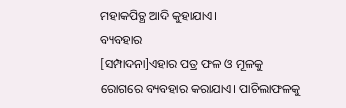ମହାକପିତ୍ଥ ଆଦି କୁହାଯାଏ।
ବ୍ୟବହାର
[ସମ୍ପାଦନା]ଏହାର ପତ୍ର ଫଳ ଓ ମୂଳକୁ ରୋଗରେ ବ୍ୟବହାର କରାଯାଏ। ପାଚିଲାଫଳକୁ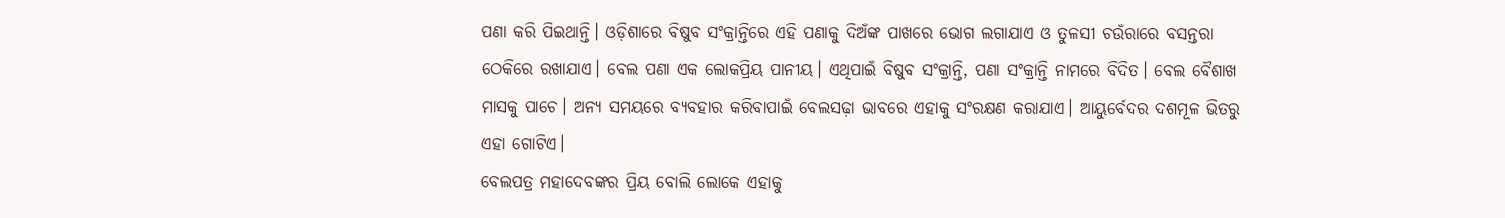ପଣା କରି ପିଇଥାନ୍ତି। ଓଡ଼ିଶାରେ ବିଷୁବ ସଂକ୍ରାନ୍ତିରେ ଏହି ପଣାକୁ ଦିଅଁଙ୍କ ପାଖରେ ଭୋଗ ଲଗାଯାଏ ଓ ତୁଳସୀ ଚଉଁରାରେ ବସନ୍ତରା ଠେକିରେ ରଖାଯାଏ। ବେଲ ପଣା ଏକ ଲୋକପ୍ରିୟ ପାନୀୟ। ଏଥିପାଇଁ ବିଷୁବ ସଂକ୍ରାନ୍ତି, ପଣା ସଂକ୍ରାନ୍ତି ନାମରେ ବିଦିତ। ବେଲ ବୈଶାଖ ମାସକୁ ପାଚେ। ଅନ୍ୟ ସମୟରେ ବ୍ୟବହାର କରିବାପାଇଁ ବେଲସଢ଼ା ଭାବରେ ଏହାକୁ ସଂରକ୍ଷଣ କରାଯାଏ। ଆୟୁର୍ବେଦର ଦଶମୂଳ ଭିତରୁ ଏହା ଗୋଟିଏ।
ବେଲପତ୍ର ମହାଦେବଙ୍କର ପ୍ରିୟ ବୋଲି ଲୋକେ ଏହାକୁ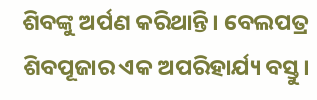ଶିବଙ୍କୁ ଅର୍ପଣ କରିଥାନ୍ତି। ବେଲପତ୍ର ଶିବପୂଜାର ଏକ ଅପରିହାର୍ଯ୍ୟ ବସ୍ତୁ।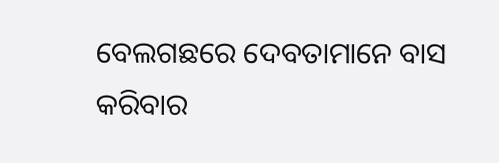ବେଲଗଛରେ ଦେବତାମାନେ ବାସ କରିବାର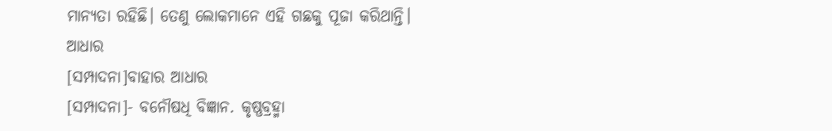ମାନ୍ୟତା ରହିଛି। ତେଣୁ ଲୋକମାନେ ଏହି ଗଛକୁ ପୂଜା କରିଥାନ୍ତି।
ଆଧାର
[ସମ୍ପାଦନା]ବାହାର ଆଧାର
[ସମ୍ପାଦନା]- ବନୌଷଧି ବିଜ୍ଞାନ. କୃଷ୍ଣବ୍ରହ୍ମା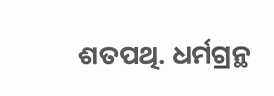ଶତପଥି. ଧର୍ମଗ୍ରନ୍ଥ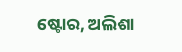ଷ୍ଟୋର, ଅଲିଶା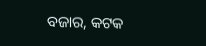ବଜାର, କଟକ